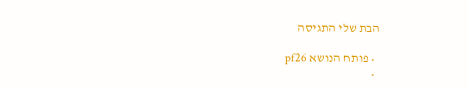הבת שלי התגיסה

  • פותח הנושא pf26
  •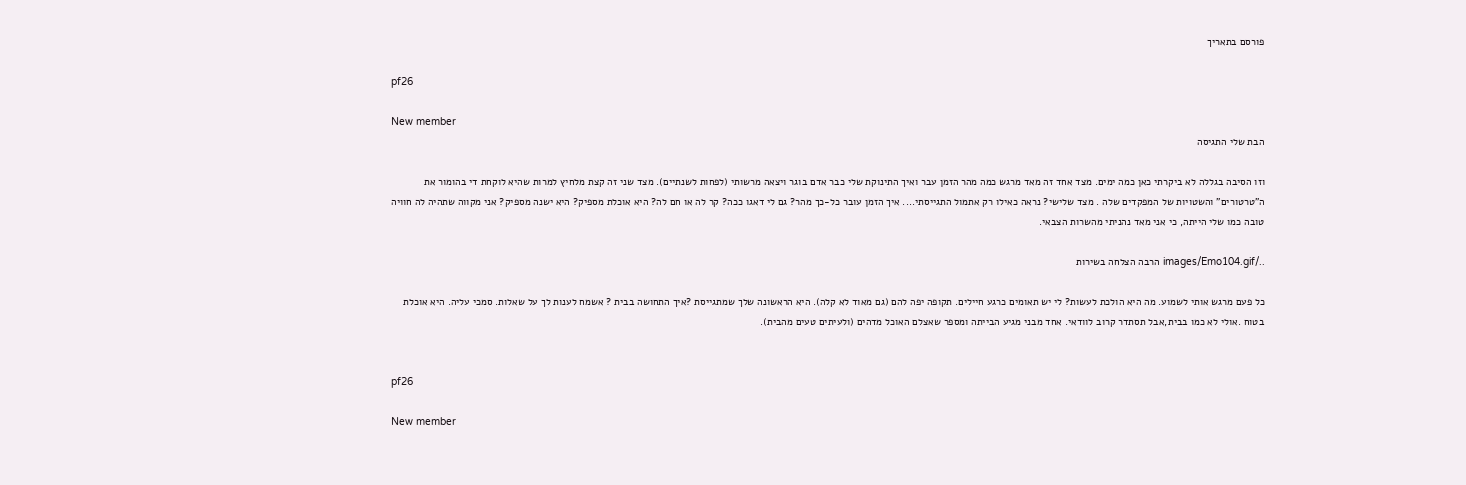פורסם בתאריך

pf26

New member
הבת שלי התגיסה

וזו הסיבה בגללה לא ביקרתי כאן כמה ימים. מצד אחד זה מאד מרגש כמה מהר הזמן עבר ואיך התינוקת שלי כבר אדם בוגר ויצאה מרשותי (לפחות לשנתיים). מצד שני זה קצת מלחיץ למרות שהיא לוקחת די בהומור את ה"טרטורים" והשטויות של המפקדים שלה . מצד שלישי? נראה כאילו רק אתמול התגייסתי.... איך הזמן עובר כל-כך מהר? גם לי דאגו ככה? קר לה או חם לה? היא אוכלת מספיק? היא ישנה מספיק? אני מקווה שתהיה לה חוויה טובה כמו שלי הייתה, כי אני מאד נהניתי מהשרות הצבאי.

../images/Emo104.gif הרבה הצלחה בשירות

כל פעם מרגש אותי לשמוע. מה היא הולכת לעשות? לי יש תאומים כרגע חיילים. תקופה יפה להם (גם מאוד לא קלה). היא הראשונה שלך שמתגייסת ?איך התחושה בבית ? אשמח לענות לך על שאלות. סמכי עליה. היא אוכלת בטוח .אולי לא כמו בבית,אבל תסתדר קרוב לוודאי. אחד מבני מגיע הבייתה ומספר שאצלם האוכל מדהים (ולעיתים טעים מהבית).


pf26

New member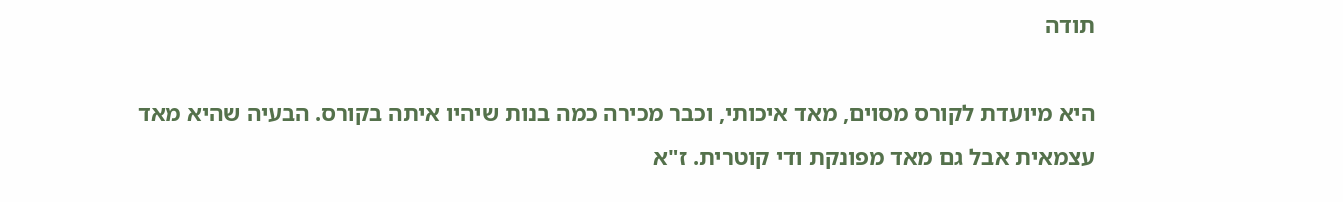תודה

היא מיועדת לקורס מסוים, מאד איכותי, וכבר מכירה כמה בנות שיהיו איתה בקורס. הבעיה שהיא מאד עצמאית אבל גם מאד מפונקת ודי קוטרית. ז"א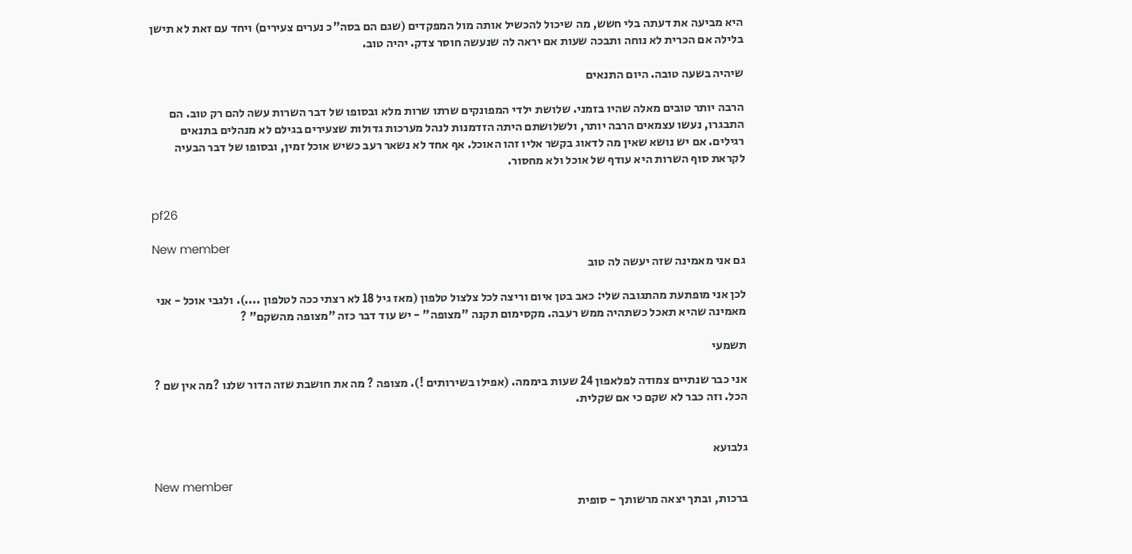היא מביעה את דעתה בלי חשש, מה שיכול להכשיל אותה מול המפקדים (שגם הם בסה"כ נערים צעירים) ויחד עם זאת לא תישן בלילה אם הכרית לא נוחה ותבכה שעות אם יראה לה שנעשה חוסר צדק. יהיה טוב.

שיהיה בשעה טובה. היום התנאים

הרבה יותר טובים מאלה שהיו בזמני. שלושת ילדי המפונקים שרתו שרות מלא ובסופו של דבר השרות עשה להם רק טוב. הם התבגרו, נעשו עצמאים הרבה יותר, ולשלושתם היתה הזדמנות לנהל מערכות גדולות שצעירים בגילם לא מנהלים בתנאים רגילים. אם יש נושא שאין מה לדאוג בקשר אליו זהו האוכל. אף אחד לא נשאר רעב כשיש אוכל זמין, ובסופו של דבר הבעיה לקראת סוף השרות היא עודף של אוכל ולא מחסור.


pf26

New member
גם אני מאמינה שזה יעשה לה טוב

לכן אני מופתעת מהתגובה שלי: כאב בטן איום וריצה לכל צלצול טלפון (מאז גיל 18 לא רצתי ככה לטלפון ....). ולגבי אוכל - אני מאמינה שהיא תאכל כשתהיה ממש רעבה. מקסימום תקנה "מצופה" - יש עוד דבר כזה "מצופה מהשקם" ?

תשמעי

אני כבר שנתיים צמודה לפלאפון 24 שעות ביממה. (אפילו בשירותים !). מצופה ? מה את חושבת שזה הדור שלנו ?מה אין שם ? הכל. וזה כבר לא שקם כי אם שקלית.


גלבועא

New member
ברכות, ובתך יצאה מרשותך - סופית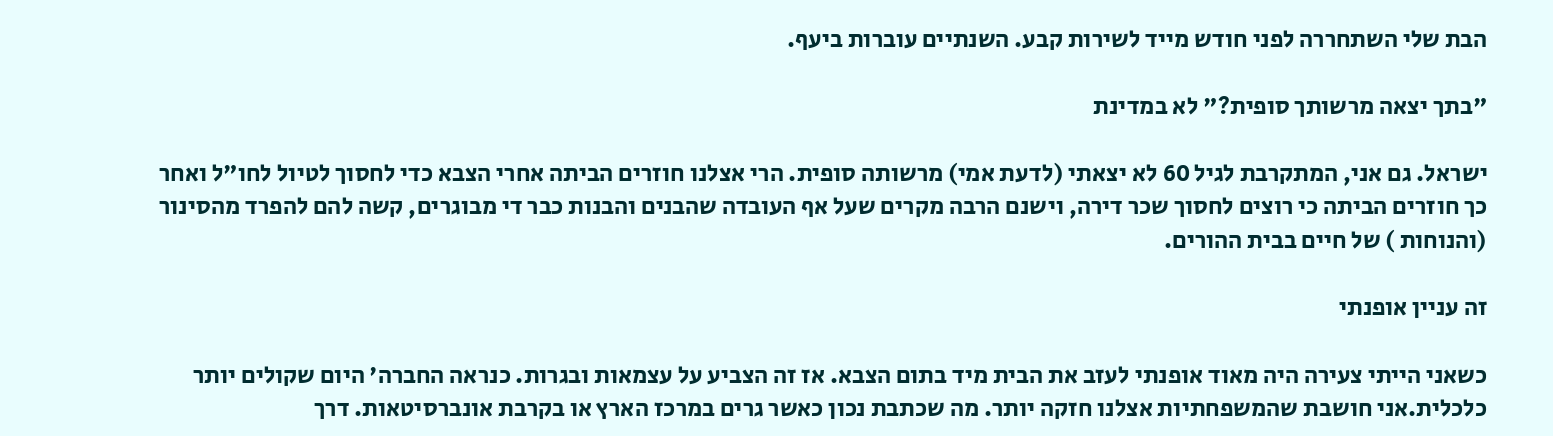הבת שלי השתחררה לפני חודש מייד לשירות קבע. השנתיים עוברות ביעף.

"בתך יצאה מרשותך סופית?" לא במדינת

ישראל. גם אני, המתקרבת לגיל 60 לא יצאתי (לדעת אמי) מרשותה סופית. הרי אצלנו חוזרים הביתה אחרי הצבא כדי לחסוך לטיול לחו"ל ואחר כך חוזרים הביתה כי רוצים לחסוך שכר דירה, וישנם הרבה מקרים שעל אף העובדה שהבנים והבנות כבר די מבוגרים, קשה להם להפרד מהסינור (והנוחות ) של חיים בבית ההורים.

זה עניין אופנתי

כשאני הייתי צעירה היה מאוד אופנתי לעזב את הבית מיד בתום הצבא. אז זה הצביע על עצמאות ובגרות. כנראה החברה' היום שקולים יותר כלכלית.אני חושבת שהמשפחתיות אצלנו חזקה יותר. מה שכתבת נכון כאשר גרים במרכז הארץ או בקרבת אונברסיטאות. דרך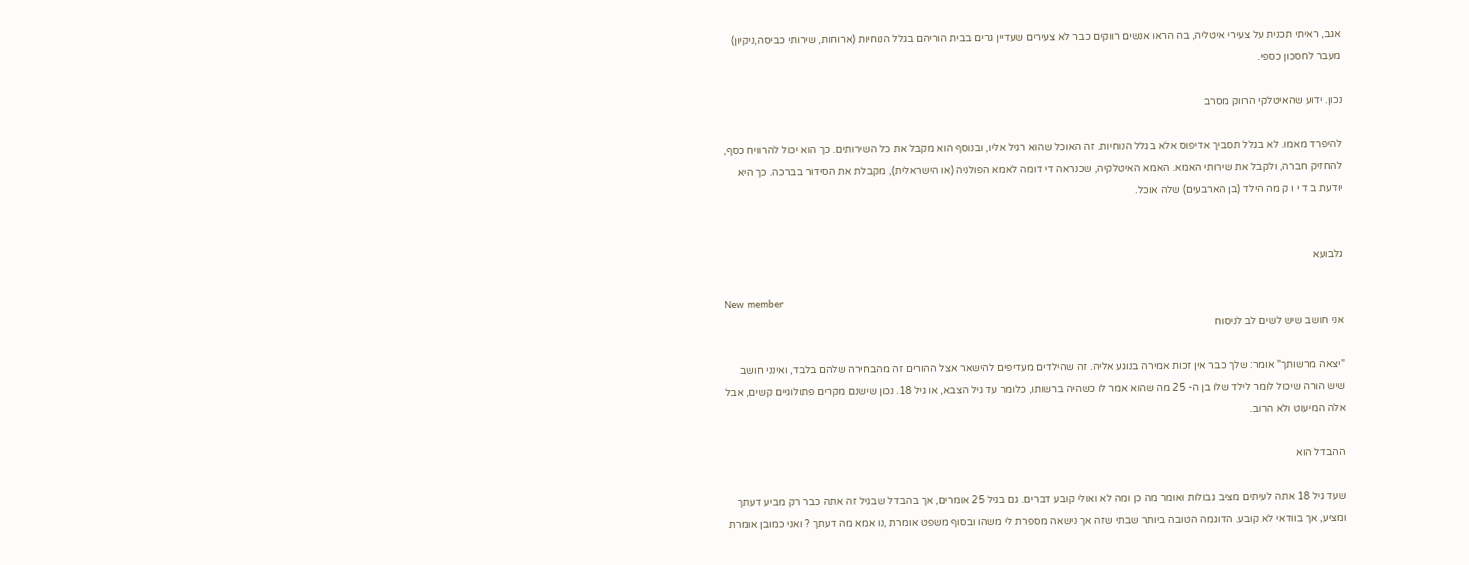אגב, ראיתי תכנית על צעירי איטליה, בה הראו אנשים רווקים כבר לא צעירים שעדיין גרים בבית הוריהם בגלל הנוחיות (ארוחות, שירותי כביסה,ניקיון) מעבר לחסכון כספי.

נכון. ידוע שהאיטלקי הרווק מסרב

להיפרד מאמו. לא בגלל תסביך אדיפוס אלא בגלל הנוחיות. זה האוכל שהוא רגיל אליו, ובנוסף הוא מקבל את כל השירותים. כך הוא יכול להרוויח כסף, להחזיק חברה, ולקבל את שירותי האמא. האמא האיטלקיה, שכנראה די דומה לאמא הפולניה (או הישראלית), מקבלת את הסידור בברכה. כך היא יודעת ב ד י ו ק מה הילד (בן הארבעים) שלה אוכל.


גלבועא

New member
אני חושב שיש לשים לב לניסוח

"יצאה מרשותך" אומר: שלך כבר אין זכות אמירה בנוגע אליה. זה שהילדים מעדיפים להישאר אצל ההורים זה מהבחירה שלהם בלבד, ואינני חושב שיש הורה שיכול לומר לילד שלו בן ה- 25 מה שהוא אמר לו כשהיה ברשותו, כלומר עד גיל הצבא, או גיל 18. נכון שישנם מקרים פתולוגיים קשים, אבל אלה המיעוט ולא הרוב.

ההבדל הוא

שעד גיל 18 אתה לעיתים מציב גבולות ואומר מה כן ומה לא ואולי קובע דברים. גם בגיל 25 אומרים, אך בהבדל שבגיל זה אתה כבר רק מביע דעתך ומציע, אך בוודאי לא קובע. הדוגמה הטובה ביותר שבתי שזה אך נישאה מספרת לי משהו ובסוף משפט אומרת ,נו אמא מה דעתך ? ואני כמובן אומרת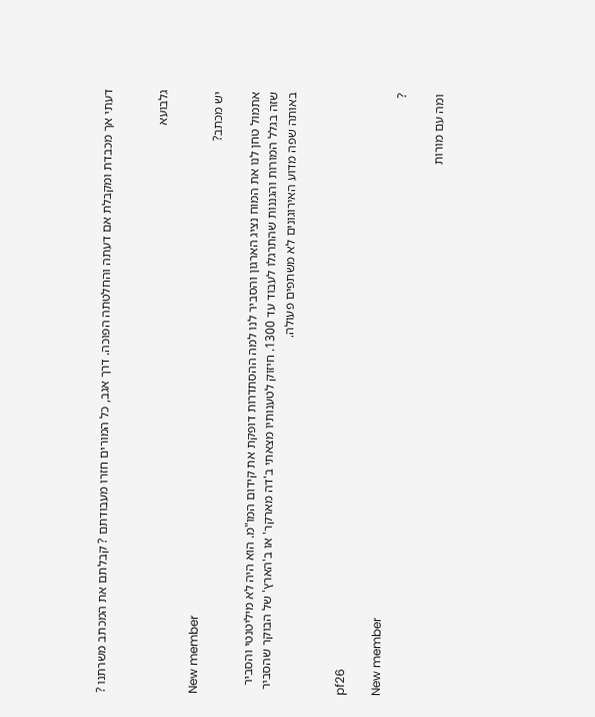דעתי אך מכבדת ומקבלת אם דעתה והחלטתה הפוכה. דרך אגב, כל המורים חזרו מעבודתם ? קבלתם את המכתב משרתנו ?


גלבועא

New member
יש מכתב?

אתמול טחן לנו את המוח נציג הארגון והסביר לנו למה ההסתדרות דופקת את קידום המו"מ. הוא היה לא מיליטנטי והסביר שזה בגלל המורות והגננות שהתרגלו לעבוד עד 1300. חיזוק לטענותיו מצאתי ב'דה מארקר' או ב'הארץ' של הבוקר שהסביר באותה שפה מדוע האירוגונים לא משתפים פעולה.


pf26

New member
?

ומה עם מורות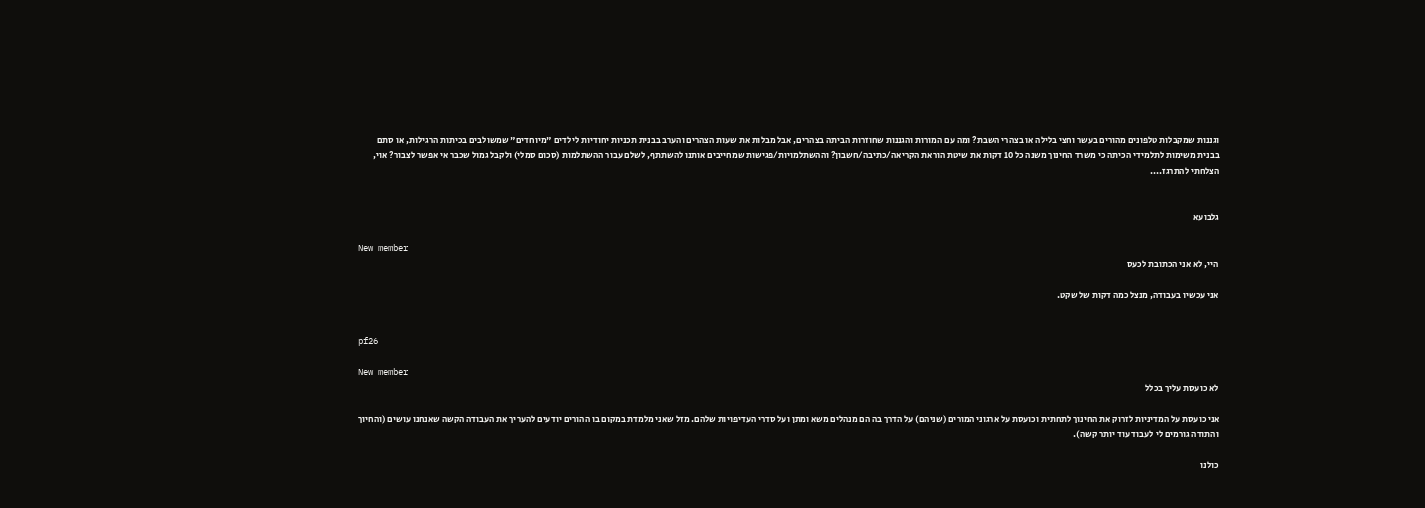וגננות שמקבלות טלפונים מהורים בעשר וחצי בלילה או בצהרי השבת? ומה עם המורות והגננות שחוזרות הביתה בצהרים, אבל מבלות את שעות הצהרים והערב בבנית תכניות יחודיות לילדים "מיוחדים" שמשולבים בכיתות הרגילות, או סתם בבנית משימות לתלמידי הכיתה כי משרד החינוך משנה כל 10 דקות את שיטת הוראת הקריאה/כתיבה/חשבון? וההשתלמויות/פגישות שמחייבים אותנו להשתתף, לשלם עבור ההשתלמות (סכום סמלי) ולקבל גמול שכבר אי אפשר לצבור? אוי, הצלחתי להתרגז....


גלבועא

New member
היי, לא אני הכתובת לכעס

אני עכשיו בעבודה, מנצל כמה דקות של שקט.


pf26

New member
לא כועסת עליך בכלל

אני כועסת על המדיניות לזרוק את החינוך לתחתית וכועסת על ארגוני המורים (שניהם) על הדרך בה הם מנהלים משא ומתן ועל סדרי העדיפויות שלהם. מזל שאני מלמדת במקום בו ההורים יודעים להעריך את העבודה הקשה שאנחנו עושים (והחיוך והתודה גורמים לי לעבוד עוד יותר קשה).

כולנו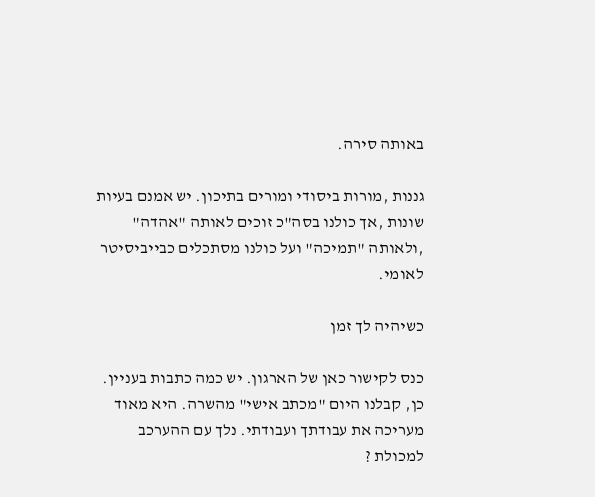באותה סירה.

גננות ,מורות ביסודי ומורים בתיכון. יש אמנם בעיות שונות ,אך כולנו בסה"כ זוכים לאותה "אהדה" ,ולאותה "תמיכה" ועל כולנו מסתכלים כבייביסיטר לאומי.

כשיהיה לך זמן

כנס לקישור כאן של הארגון. יש כמה כתבות בעניין. כן, קבלנו היום "מכתב אישי" מהשרה. היא מאוד מעריכה את עבודתך ועבודתי. נלך עם ההערכב למכולת ?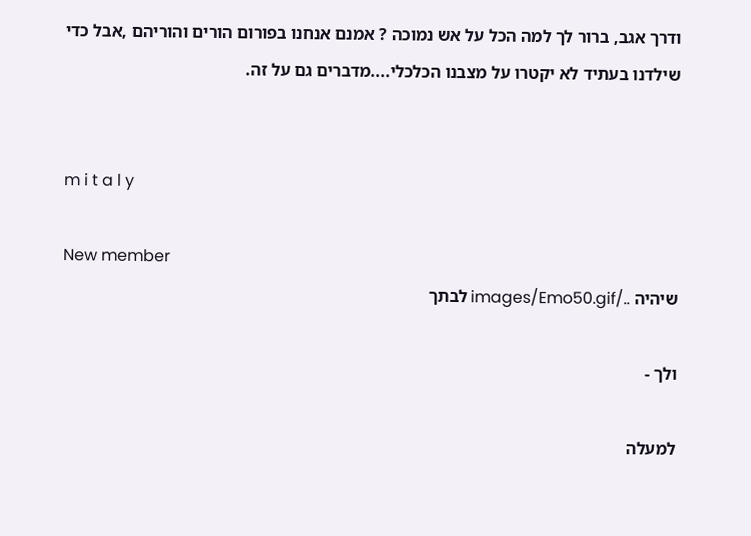ודרך אגב, ברור לך למה הכל על אש נמוכה ? אמנם אנחנו בפורום הורים והוריהם ,אבל כדי שילדנו בעתיד לא יקטרו על מצבנו הכלכלי....מדברים גם על זה.


m i t a l y

New member
שיהיה ../images/Emo50.gif לבתך

ולך -

למעלה